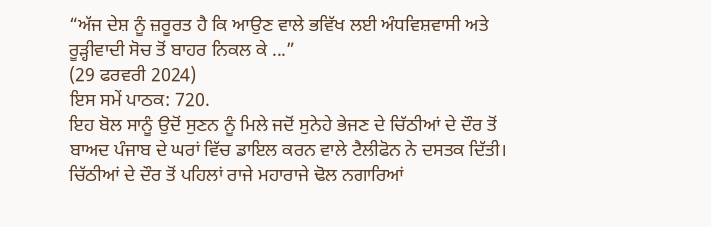“ਅੱਜ ਦੇਸ਼ ਨੂੰ ਜ਼ਰੂਰਤ ਹੈ ਕਿ ਆਉਣ ਵਾਲੇ ਭਵਿੱਖ ਲਈ ਅੰਧਵਿਸ਼ਵਾਸੀ ਅਤੇ ਰੂੜ੍ਹੀਵਾਦੀ ਸੋਚ ਤੋਂ ਬਾਹਰ ਨਿਕਲ ਕੇ ...”
(29 ਫਰਵਰੀ 2024)
ਇਸ ਸਮੇਂ ਪਾਠਕ: 720.
ਇਹ ਬੋਲ ਸਾਨੂੰ ਉਦੋਂ ਸੁਣਨ ਨੂੰ ਮਿਲੇ ਜਦੋਂ ਸੁਨੇਹੇ ਭੇਜਣ ਦੇ ਚਿੱਠੀਆਂ ਦੇ ਦੌਰ ਤੋਂ ਬਾਅਦ ਪੰਜਾਬ ਦੇ ਘਰਾਂ ਵਿੱਚ ਡਾਇਲ ਕਰਨ ਵਾਲੇ ਟੈਲੀਫੋਨ ਨੇ ਦਸਤਕ ਦਿੱਤੀ। ਚਿੱਠੀਆਂ ਦੇ ਦੌਰ ਤੋਂ ਪਹਿਲਾਂ ਰਾਜੇ ਮਹਾਰਾਜੇ ਢੋਲ ਨਗਾਰਿਆਂ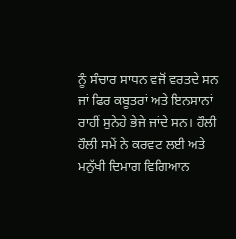ਨੂੰ ਸੰਚਾਰ ਸਾਧਨ ਵਜੋਂ ਵਰਤਦੇ ਸਨ ਜਾਂ ਫਿਰ ਕਬੂਤਰਾਂ ਅਤੇ ਇਨਸਾਨਾਂ ਰਾਹੀਂ ਸੁਨੇਹੇ ਭੇਜੇ ਜਾਂਦੇ ਸਨ। ਹੌਲੀ ਹੌਲੀ ਸਮੇਂ ਨੇ ਕਰਵਟ ਲਈ ਅਤੇ ਮਨੁੱਖੀ ਦਿਮਾਗ ਵਿਗਿਆਨ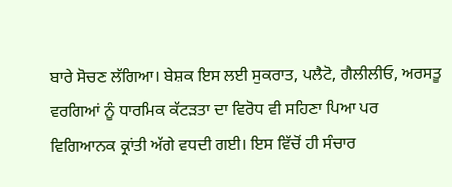ਬਾਰੇ ਸੋਚਣ ਲੱਗਿਆ। ਬੇਸ਼ਕ ਇਸ ਲਈ ਸੁਕਰਾਤ, ਪਲੈਟੋ, ਗੈਲੀਲੀਓ, ਅਰਸਤੂ ਵਰਗਿਆਂ ਨੂੰ ਧਾਰਮਿਕ ਕੱਟੜਤਾ ਦਾ ਵਿਰੋਧ ਵੀ ਸਹਿਣਾ ਪਿਆ ਪਰ ਵਿਗਿਆਨਕ ਕ੍ਰਾਂਤੀ ਅੱਗੇ ਵਧਦੀ ਗਈ। ਇਸ ਵਿੱਚੋਂ ਹੀ ਸੰਚਾਰ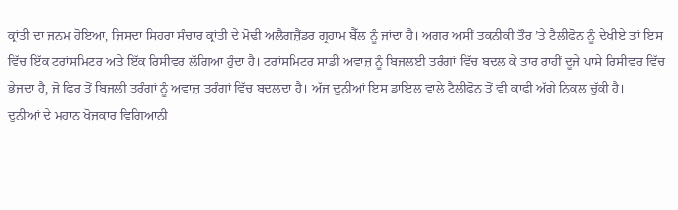ਕ੍ਰਾਂਤੀ ਦਾ ਜਨਮ ਹੋਇਆ, ਜਿਸਦਾ ਸਿਹਰਾ ਸੰਚਾਰ ਕ੍ਰਾਂਤੀ ਦੇ ਮੋਢੀ ਅਲੈਗਜ਼ੈਂਡਰ ਗ੍ਰਹਾਮ ਬੈੱਲ ਨੂੰ ਜਾਂਦਾ ਹੈ। ਅਗਰ ਅਸੀਂ ਤਕਨੀਕੀ ਤੌਰ ’ਤੇ ਟੈਲੀਫੋਨ ਨੂੰ ਦੇਖੀਏ ਤਾਂ ਇਸ ਵਿੱਚ ਇੱਕ ਟਰਾਂਸਮਿਟਰ ਅਤੇ ਇੱਕ ਰਿਸੀਵਰ ਲੱਗਿਆ ਹੁੰਦਾ ਹੈ। ਟਰਾਂਸਮਿਟਰ ਸਾਡੀ ਅਵਾਜ਼ ਨੂੰ ਬਿਜਲਈ ਤਰੰਗਾਂ ਵਿੱਚ ਬਦਲ ਕੇ ਤਾਰ ਰਾਹੀਂ ਦੂਜੇ ਪਾਸੇ ਰਿਸੀਵਰ ਵਿੱਚ ਭੇਜਦਾ ਹੈ, ਜੋ ਫਿਰ ਤੋਂ ਬਿਜਲੀ ਤਰੰਗਾਂ ਨੂੰ ਅਵਾਜ਼ ਤਰੰਗਾਂ ਵਿੱਚ ਬਦਲਦਾ ਹੈ। ਅੱਜ ਦੁਨੀਆਂ ਇਸ ਡਾਇਲ ਵਾਲੇ ਟੈਲੀਫੋਨ ਤੋਂ ਵੀ ਕਾਫੀ ਅੱਗੇ ਨਿਕਲ ਚੁੱਕੀ ਹੈ।
ਦੁਨੀਆਂ ਦੇ ਮਹਾਨ ਖੋਜਕਾਰ ਵਿਗਿਆਨੀ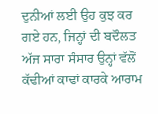ਦੁਨੀਆਂ ਲਈ ਉਹ ਕੁਝ ਕਰ ਗਏ ਹਨ, ਜਿਨ੍ਹਾਂ ਦੀ ਬਦੌਲਤ ਅੱਜ ਸਾਰਾ ਸੰਸਾਰ ਉਨ੍ਹਾਂ ਵੱਲੋਂ ਕੱਢੀਆਂ ਕਾਢਾਂ ਕਾਰਕੇ ਆਰਾਮ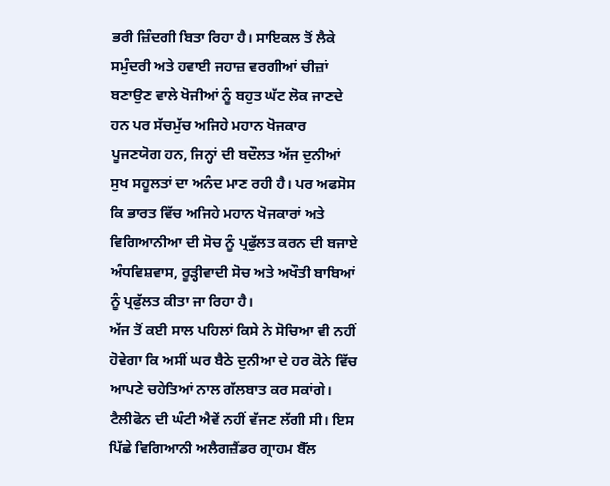ਭਰੀ ਜ਼ਿੰਦਗੀ ਬਿਤਾ ਰਿਹਾ ਹੈ। ਸਾਇਕਲ ਤੋਂ ਲੈਕੇ ਸਮੁੰਦਰੀ ਅਤੇ ਹਵਾਈ ਜਹਾਜ਼ ਵਰਗੀਆਂ ਚੀਜ਼ਾਂ ਬਣਾਉਣ ਵਾਲੇ ਖੋਜੀਆਂ ਨੂੰ ਬਹੁਤ ਘੱਟ ਲੋਕ ਜਾਣਦੇ ਹਨ ਪਰ ਸੱਚਮੁੱਚ ਅਜਿਹੇ ਮਹਾਨ ਖੋਜਕਾਰ ਪੂਜਣਯੋਗ ਹਨ, ਜਿਨ੍ਹਾਂ ਦੀ ਬਦੌਲਤ ਅੱਜ ਦੁਨੀਆਂ ਸੁਖ ਸਹੂਲਤਾਂ ਦਾ ਅਨੰਦ ਮਾਣ ਰਹੀ ਹੈ। ਪਰ ਅਫਸੋਸ ਕਿ ਭਾਰਤ ਵਿੱਚ ਅਜਿਹੇ ਮਹਾਨ ਖੋਜਕਾਰਾਂ ਅਤੇ ਵਿਗਿਆਨੀਆ ਦੀ ਸੋਚ ਨੂੰ ਪ੍ਰਫੁੱਲਤ ਕਰਨ ਦੀ ਬਜਾਏ ਅੰਧਵਿਸ਼ਵਾਸ, ਰੂੜ੍ਹੀਵਾਦੀ ਸੋਚ ਅਤੇ ਅਖੌਤੀ ਬਾਬਿਆਂ ਨੂੰ ਪ੍ਰਫੁੱਲਤ ਕੀਤਾ ਜਾ ਰਿਹਾ ਹੈ।
ਅੱਜ ਤੋਂ ਕਈ ਸਾਲ ਪਹਿਲਾਂ ਕਿਸੇ ਨੇ ਸੋਚਿਆ ਵੀ ਨਹੀਂ ਹੋਵੇਗਾ ਕਿ ਅਸੀਂ ਘਰ ਬੈਠੇ ਦੁਨੀਆ ਦੇ ਹਰ ਕੋਨੇ ਵਿੱਚ ਆਪਣੇ ਚਹੇਤਿਆਂ ਨਾਲ ਗੱਲਬਾਤ ਕਰ ਸਕਾਂਗੇ। ਟੈਲੀਫੋਨ ਦੀ ਘੰਟੀ ਐਵੇਂ ਨਹੀਂ ਵੱਜਣ ਲੱਗੀ ਸੀ। ਇਸ ਪਿੱਛੇ ਵਿਗਿਆਨੀ ਅਲੈਗਜ਼ੈਂਡਰ ਗ੍ਰਾਹਮ ਬੈੱਲ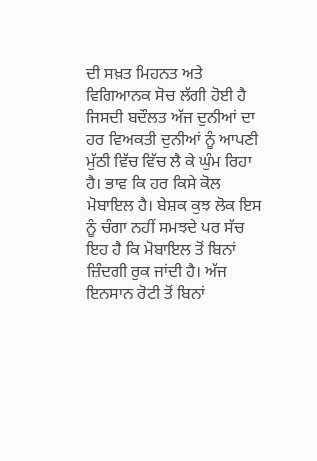ਦੀ ਸਖ਼ਤ ਮਿਹਨਤ ਅਤੇ ਵਿਗਿਆਨਕ ਸੋਚ ਲੱਗੀ ਹੋਈ ਹੈ ਜਿਸਦੀ ਬਦੌਲਤ ਅੱਜ ਦੁਨੀਆਂ ਦਾ ਹਰ ਵਿਅਕਤੀ ਦੁਨੀਆਂ ਨੂੰ ਆਪਣੀ ਮੁੱਠੀ ਵਿੱਚ ਵਿੱਚ ਲੈ ਕੇ ਘੁੰਮ ਰਿਹਾ ਹੈ। ਭਾਵ ਕਿ ਹਰ ਕਿਸੇ ਕੋਲ ਮੋਬਾਇਲ ਹੈ। ਬੇਸ਼ਕ ਕੁਝ ਲੋਕ ਇਸ ਨੂੰ ਚੰਗਾ ਨਹੀਂ ਸਮਝਦੇ ਪਰ ਸੱਚ ਇਹ ਹੈ ਕਿ ਮੋਬਾਇਲ ਤੋਂ ਬਿਨਾਂ ਜ਼ਿੰਦਗੀ ਰੁਕ ਜਾਂਦੀ ਹੈ। ਅੱਜ ਇਨਸਾਨ ਰੋਟੀ ਤੋਂ ਬਿਨਾਂ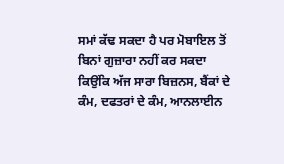ਸਮਾਂ ਕੱਢ ਸਕਦਾ ਹੈ ਪਰ ਮੋਬਾਇਲ ਤੋਂ ਬਿਨਾਂ ਗੁਜ਼ਾਰਾ ਨਹੀਂ ਕਰ ਸਕਦਾ ਕਿਉਂਕਿ ਅੱਜ ਸਾਰਾ ਬਿਜ਼ਨਸ, ਬੈਂਕਾਂ ਦੇ ਕੰਮ, ਦਫਤਰਾਂ ਦੇ ਕੰਮ, ਆਨਲਾਈਨ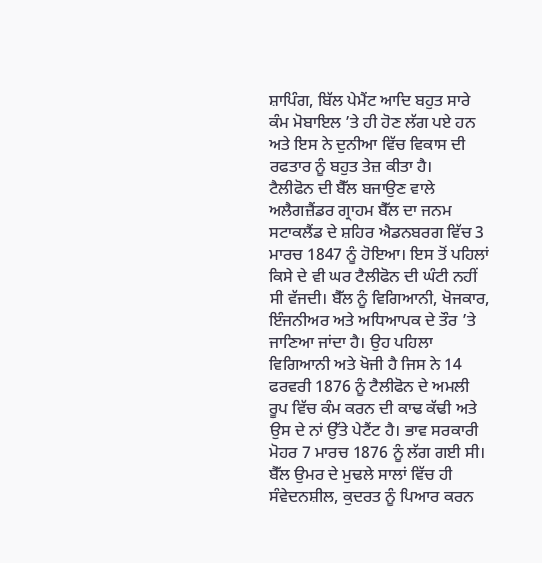ਸ਼ਾਪਿੰਗ, ਬਿੱਲ ਪੇਮੈਂਟ ਆਦਿ ਬਹੁਤ ਸਾਰੇ ਕੰਮ ਮੋਬਾਇਲ ’ਤੇ ਹੀ ਹੋਣ ਲੱਗ ਪਏ ਹਨ ਅਤੇ ਇਸ ਨੇ ਦੁਨੀਆ ਵਿੱਚ ਵਿਕਾਸ ਦੀ ਰਫਤਾਰ ਨੂੰ ਬਹੁਤ ਤੇਜ਼ ਕੀਤਾ ਹੈ।
ਟੈਲੀਫੋਨ ਦੀ ਬੈੱਲ ਬਜਾਉਣ ਵਾਲੇ ਅਲੈਗਜ਼ੈਂਡਰ ਗ੍ਰਾਹਮ ਬੈੱਲ ਦਾ ਜਨਮ ਸਟਾਕਲੈਂਡ ਦੇ ਸ਼ਹਿਰ ਐਡਨਬਰਗ ਵਿੱਚ 3 ਮਾਰਚ 1847 ਨੂੰ ਹੋਇਆ। ਇਸ ਤੋਂ ਪਹਿਲਾਂ ਕਿਸੇ ਦੇ ਵੀ ਘਰ ਟੈਲੀਫੋਨ ਦੀ ਘੰਟੀ ਨਹੀਂ ਸੀ ਵੱਜਦੀ। ਬੈੱਲ ਨੂੰ ਵਿਗਿਆਨੀ, ਖੋਜਕਾਰ, ਇੰਜਨੀਅਰ ਅਤੇ ਅਧਿਆਪਕ ਦੇ ਤੌਰ ’ਤੇ ਜਾਣਿਆ ਜਾਂਦਾ ਹੈ। ਉਹ ਪਹਿਲਾ ਵਿਗਿਆਨੀ ਅਤੇ ਖੋਜੀ ਹੈ ਜਿਸ ਨੇ 14 ਫਰਵਰੀ 1876 ਨੂੰ ਟੈਲੀਫੋਨ ਦੇ ਅਮਲੀ ਰੂਪ ਵਿੱਚ ਕੰਮ ਕਰਨ ਦੀ ਕਾਢ ਕੱਢੀ ਅਤੇ ਉਸ ਦੇ ਨਾਂ ਉੱਤੇ ਪੇਟੈਂਟ ਹੈ। ਭਾਵ ਸਰਕਾਰੀ ਮੋਹਰ 7 ਮਾਰਚ 1876 ਨੂੰ ਲੱਗ ਗਈ ਸੀ।
ਬੈੱਲ ਉਮਰ ਦੇ ਮੁਢਲੇ ਸਾਲਾਂ ਵਿੱਚ ਹੀ ਸੰਵੇਦਨਸ਼ੀਲ, ਕੁਦਰਤ ਨੂੰ ਪਿਆਰ ਕਰਨ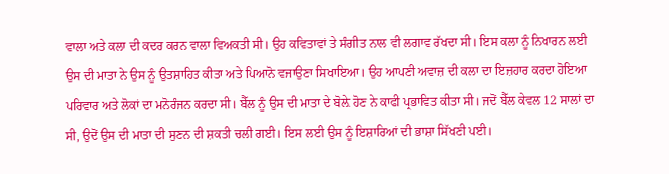ਵਾਲਾ ਅਤੇ ਕਲਾ ਦੀ ਕਦਰ ਕਰਨ ਵਾਲਾ ਵਿਅਕਤੀ ਸੀ। ਉਹ ਕਵਿਤਾਵਾਂ ਤੇ ਸੰਗੀਤ ਨਾਲ ਵੀ ਲਗਾਵ ਰੱਖਦਾ ਸੀ। ਇਸ ਕਲਾ ਨੂੰ ਨਿਖਾਰਨ ਲਈ ਉਸ ਦੀ ਮਾਤਾ ਨੇ ਉਸ ਨੂੰ ਉਤਸ਼ਾਹਿਤ ਕੀਤਾ ਅਤੇ ਪਿਆਨੋ ਵਜਾਉਣਾ ਸਿਖਾਇਆ। ਉਹ ਆਪਣੀ ਅਵਾਜ਼ ਦੀ ਕਲਾ ਦਾ ਇਜ਼ਹਾਰ ਕਰਦਾ ਹੋਇਆ ਪਰਿਵਾਰ ਅਤੇ ਲੋਕਾਂ ਦਾ ਮਨੋਰੰਜਨ ਕਰਦਾ ਸੀ। ਬੈੱਲ ਨੂੰ ਉਸ ਦੀ ਮਾਤਾ ਦੇ ਬੋਲ਼ੇ ਹੋਣ ਨੇ ਕਾਫੀ ਪ੍ਰਭਾਵਿਤ ਕੀਤਾ ਸੀ। ਜਦੋਂ ਬੈੱਲ ਕੇਵਲ 12 ਸਾਲਾਂ ਦਾ ਸੀ, ਉਦੋਂ ਉਸ ਦੀ ਮਾਤਾ ਦੀ ਸੁਣਨ ਦੀ ਸ਼ਕਤੀ ਚਲੀ ਗਈ। ਇਸ ਲਈ ਉਸ ਨੂੰ ਇਸ਼ਾਰਿਆਂ ਦੀ ਭਾਸ਼ਾ ਸਿੱਖਣੀ ਪਈ।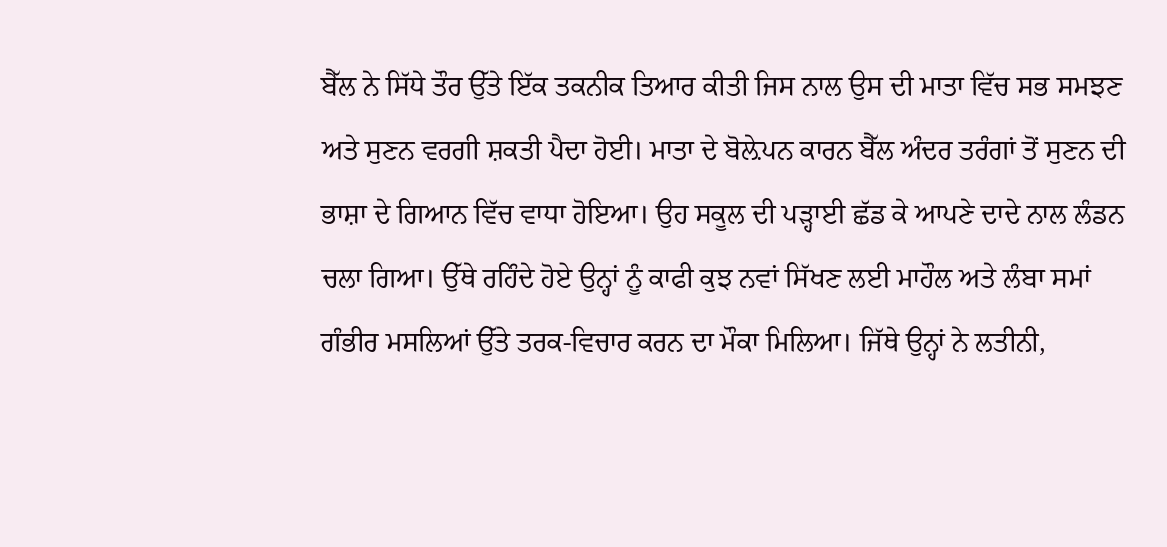ਬੈੱਲ ਨੇ ਸਿੱਧੇ ਤੌਰ ਉੱਤੇ ਇੱਕ ਤਕਨੀਕ ਤਿਆਰ ਕੀਤੀ ਜਿਸ ਨਾਲ ਉਸ ਦੀ ਮਾਤਾ ਵਿੱਚ ਸਭ ਸਮਝਣ ਅਤੇ ਸੁਣਨ ਵਰਗੀ ਸ਼ਕਤੀ ਪੈਦਾ ਹੋਈ। ਮਾਤਾ ਦੇ ਬੋਲ਼ੇਪਨ ਕਾਰਨ ਬੈੱਲ ਅੰਦਰ ਤਰੰਗਾਂ ਤੋਂ ਸੁਣਨ ਦੀ ਭਾਸ਼ਾ ਦੇ ਗਿਆਨ ਵਿੱਚ ਵਾਧਾ ਹੋਇਆ। ਉਹ ਸਕੂਲ ਦੀ ਪੜ੍ਹਾਈ ਛੱਡ ਕੇ ਆਪਣੇ ਦਾਦੇ ਨਾਲ ਲੰਡਨ ਚਲਾ ਗਿਆ। ਉੱਥੇ ਰਹਿੰਦੇ ਹੋਏ ਉਨ੍ਹਾਂ ਨੂੰ ਕਾਫੀ ਕੁਝ ਨਵਾਂ ਸਿੱਖਣ ਲਈ ਮਾਹੌਲ ਅਤੇ ਲੰਬਾ ਸਮਾਂ ਗੰਭੀਰ ਮਸਲਿਆਂ ਉੱਤੇ ਤਰਕ-ਵਿਚਾਰ ਕਰਨ ਦਾ ਮੌਕਾ ਮਿਲਿਆ। ਜਿੱਥੇ ਉਨ੍ਹਾਂ ਨੇ ਲਤੀਨੀ,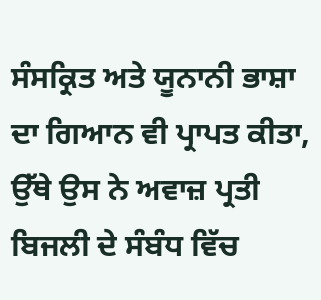ਸੰਸਕ੍ਰਿਤ ਅਤੇ ਯੂਨਾਨੀ ਭਾਸ਼ਾ ਦਾ ਗਿਆਨ ਵੀ ਪ੍ਰਾਪਤ ਕੀਤਾ, ਉੱਥੇ ਉਸ ਨੇ ਅਵਾਜ਼ ਪ੍ਰਤੀ ਬਿਜਲੀ ਦੇ ਸੰਬੰਧ ਵਿੱਚ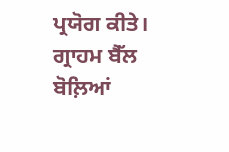ਪ੍ਰਯੋਗ ਕੀਤੇ।
ਗ੍ਰਾਹਮ ਬੈੱਲ ਬੋਲ਼ਿਆਂ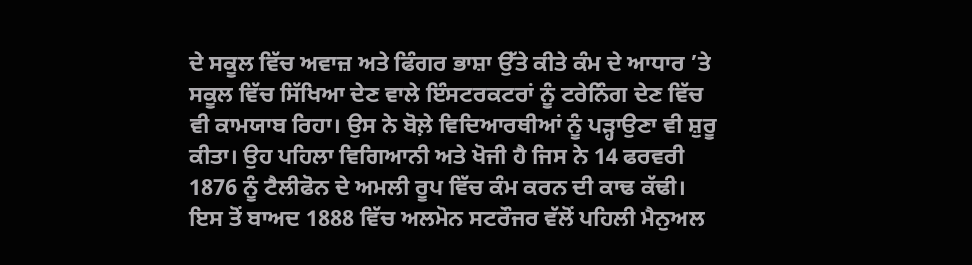ਦੇ ਸਕੂਲ ਵਿੱਚ ਅਵਾਜ਼ ਅਤੇ ਫਿੰਗਰ ਭਾਸ਼ਾ ਉੱਤੇ ਕੀਤੇ ਕੰਮ ਦੇ ਆਧਾਰ ’ਤੇ ਸਕੂਲ ਵਿੱਚ ਸਿੱਖਿਆ ਦੇਣ ਵਾਲੇ ਇੰਸਟਰਕਟਰਾਂ ਨੂੰ ਟਰੇਨਿੰਗ ਦੇਣ ਵਿੱਚ ਵੀ ਕਾਮਯਾਬ ਰਿਹਾ। ਉਸ ਨੇ ਬੋਲ਼ੇ ਵਿਦਿਆਰਥੀਆਂ ਨੂੰ ਪੜ੍ਹਾਉਣਾ ਵੀ ਸ਼ੁਰੂ ਕੀਤਾ। ਉਹ ਪਹਿਲਾ ਵਿਗਿਆਨੀ ਅਤੇ ਖੋਜੀ ਹੈ ਜਿਸ ਨੇ 14 ਫਰਵਰੀ 1876 ਨੂੰ ਟੈਲੀਫੋਨ ਦੇ ਅਮਲੀ ਰੂਪ ਵਿੱਚ ਕੰਮ ਕਰਨ ਦੀ ਕਾਢ ਕੱਢੀ। ਇਸ ਤੋਂ ਬਾਅਦ 1888 ਵਿੱਚ ਅਲਮੋਨ ਸਟਰੌਜਰ ਵੱਲੋਂ ਪਹਿਲੀ ਮੈਨੁਅਲ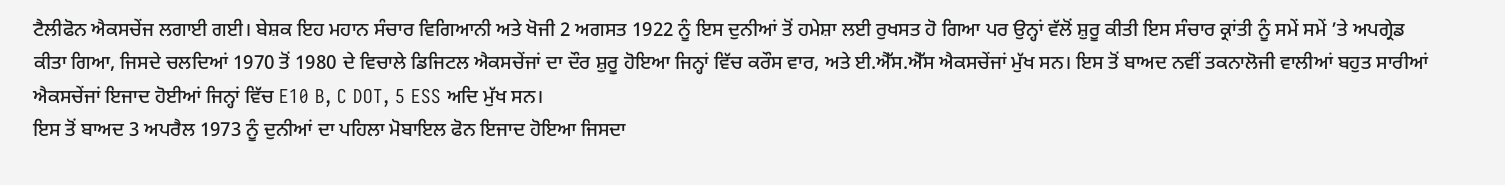ਟੈਲੀਫੋਨ ਐਕਸਚੇਂਜ ਲਗਾਈ ਗਈ। ਬੇਸ਼ਕ ਇਹ ਮਹਾਨ ਸੰਚਾਰ ਵਿਗਿਆਨੀ ਅਤੇ ਖੋਜੀ 2 ਅਗਸਤ 1922 ਨੂੰ ਇਸ ਦੁਨੀਆਂ ਤੋਂ ਹਮੇਸ਼ਾ ਲਈ ਰੁਖਸਤ ਹੋ ਗਿਆ ਪਰ ਉਨ੍ਹਾਂ ਵੱਲੋਂ ਸ਼ੁਰੂ ਕੀਤੀ ਇਸ ਸੰਚਾਰ ਕ੍ਰਾਂਤੀ ਨੂੰ ਸਮੇਂ ਸਮੇਂ ’ਤੇ ਅਪਗ੍ਰੇਡ ਕੀਤਾ ਗਿਆ, ਜਿਸਦੇ ਚਲਦਿਆਂ 1970 ਤੋਂ 1980 ਦੇ ਵਿਚਾਲੇ ਡਿਜਿਟਲ ਐਕਸਚੇਂਜਾਂ ਦਾ ਦੌਰ ਸ਼ੁਰੂ ਹੋਇਆ ਜਿਨ੍ਹਾਂ ਵਿੱਚ ਕਰੌਸ ਵਾਰ, ਅਤੇ ਈ.ਐੱਸ.ਐੱਸ ਐਕਸਚੇਂਜਾਂ ਮੁੱਖ ਸਨ। ਇਸ ਤੋਂ ਬਾਅਦ ਨਵੀਂ ਤਕਨਾਲੋਜੀ ਵਾਲੀਆਂ ਬਹੁਤ ਸਾਰੀਆਂ ਐਕਸਚੇਂਜਾਂ ਇਜਾਦ ਹੋਈਆਂ ਜਿਨ੍ਹਾਂ ਵਿੱਚ E10 B, C DOT, 5 ESS ਅਦਿ ਮੁੱਖ ਸਨ।
ਇਸ ਤੋਂ ਬਾਅਦ 3 ਅਪਰੈਲ 1973 ਨੂੰ ਦੁਨੀਆਂ ਦਾ ਪਹਿਲਾ ਮੋਬਾਇਲ ਫੋਨ ਇਜਾਦ ਹੋਇਆ ਜਿਸਦਾ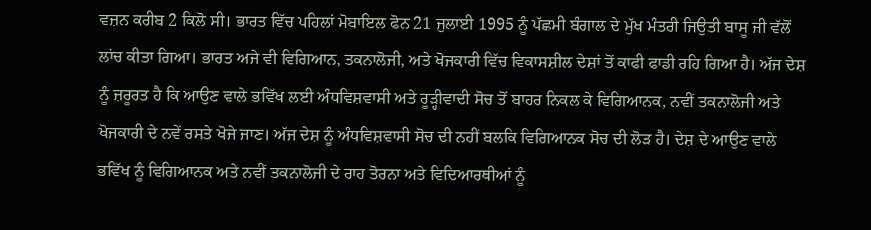ਵਜ਼ਨ ਕਰੀਬ 2 ਕਿਲੋ ਸੀ। ਭਾਰਤ ਵਿੱਚ ਪਹਿਲਾਂ ਮੋਬਾਇਲ ਫੋਨ 21 ਜੁਲਾਈ 1995 ਨੂੰ ਪੱਛਮੀ ਬੰਗਾਲ ਦੇ ਮੁੱਖ ਮੰਤਰੀ ਜਿਉਤੀ ਬਾਸੂ ਜੀ ਵੱਲੋਂ ਲਾਂਚ ਕੀਤਾ ਗਿਆ। ਭਾਰਤ ਅਜੇ ਵੀ ਵਿਗਿਆਨ, ਤਕਨਾਲੋਜੀ, ਅਤੇ ਖੋਜਕਾਰੀ ਵਿੱਚ ਵਿਕਾਸਸ਼ੀਲ ਦੇਸ਼ਾਂ ਤੋਂ ਕਾਫੀ ਫਾਡੀ ਰਹਿ ਗਿਆ ਹੈ। ਅੱਜ ਦੇਸ਼ ਨੂੰ ਜ਼ਰੂਰਤ ਹੈ ਕਿ ਆਉਣ ਵਾਲੇ ਭਵਿੱਖ ਲਈ ਅੰਧਵਿਸ਼ਵਾਸੀ ਅਤੇ ਰੂੜ੍ਹੀਵਾਦੀ ਸੋਚ ਤੋਂ ਬਾਹਰ ਨਿਕਲ ਕੇ ਵਿਗਿਆਨਕ, ਨਵੀਂ ਤਕਨਾਲੋਜੀ ਅਤੇ ਖੋਜਕਾਰੀ ਦੇ ਨਵੇਂ ਰਸਤੇ ਖੋਜੇ ਜਾਣ। ਅੱਜ ਦੇਸ਼ ਨੂੰ ਅੰਧਵਿਸ਼ਵਾਸੀ ਸੋਚ ਦੀ ਨਹੀਂ ਬਲਕਿ ਵਿਗਿਆਨਕ ਸੋਚ ਦੀ ਲੋੜ ਹੈ। ਦੇਸ਼ ਦੇ ਆਉਣ ਵਾਲੇ ਭਵਿੱਖ ਨੂੰ ਵਿਗਿਆਨਕ ਅਤੇ ਨਵੀਂ ਤਕਨਾਲੋਜੀ ਦੇ ਰਾਹ ਤੋਰਨਾ ਅਤੇ ਵਿਦਿਆਰਥੀਆਂ ਨੂੰ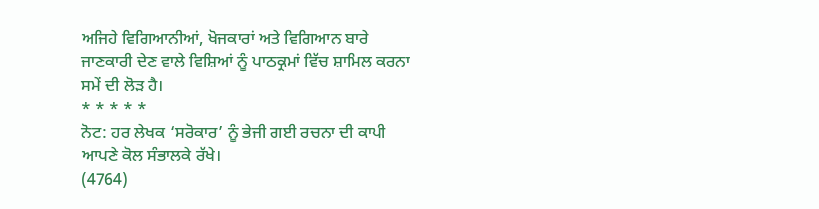ਅਜਿਹੇ ਵਿਗਿਆਨੀਆਂ, ਖੋਜਕਾਰਾਂ ਅਤੇ ਵਿਗਿਆਨ ਬਾਰੇ ਜਾਣਕਾਰੀ ਦੇਣ ਵਾਲੇ ਵਿਸ਼ਿਆਂ ਨੂੰ ਪਾਠਕ੍ਰਮਾਂ ਵਿੱਚ ਸ਼ਾਮਿਲ ਕਰਨਾ ਸਮੇਂ ਦੀ ਲੋੜ ਹੈ।
* * * * *
ਨੋਟ: ਹਰ ਲੇਖਕ ‘ਸਰੋਕਾਰ’ ਨੂੰ ਭੇਜੀ ਗਈ ਰਚਨਾ ਦੀ ਕਾਪੀ ਆਪਣੇ ਕੋਲ ਸੰਭਾਲਕੇ ਰੱਖੇ।
(4764)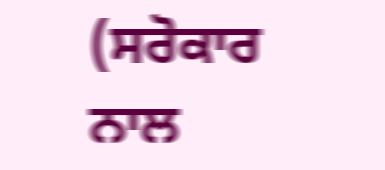(ਸਰੋਕਾਰ ਨਾਲ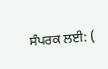ਸੰਪਰਕ ਲਈ: (